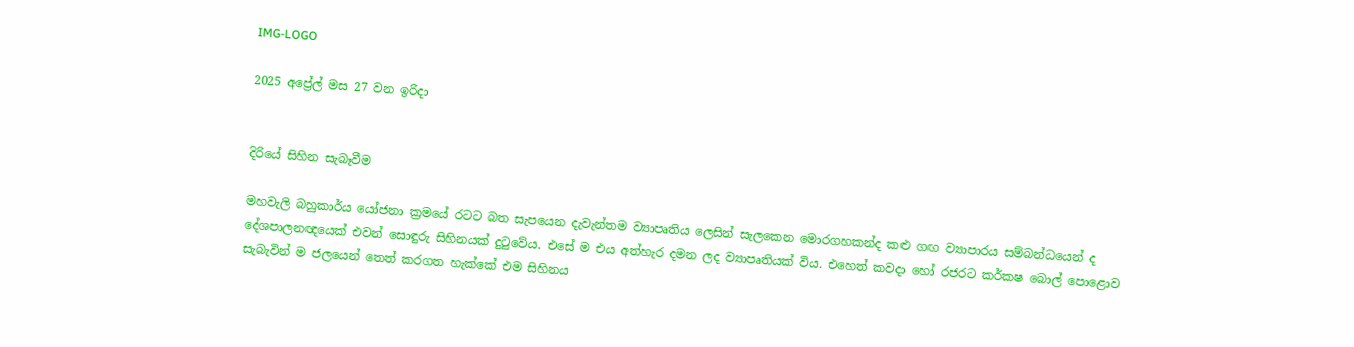IMG-LOGO

2025 අප්‍රේල් මස 27 වන ඉරිදා


දිරියේ සිහින සැබෑවීම

මහවැලි බහුකාර්ය යෝජනා ක්‍රමයේ රටට බත සැපයෙන දැවැන්තම ව්‍යාපෘතිය ලෙසින් සැලකෙන මොරගහකන්ද කළු ගඟ ව්‍යාපාරය සම්බන්ධයෙන් ද දේශපාලනඥයෙක් එවන් සොඳුරු සිහිනයක් දුටුවේය. එසේ ම එය අත්හැර දමන ලද ව්‍යාපෘතියක් විය. එහෙත් කවදා හෝ රජරට කර්කෂ බොල් පොළොව සැබැවින් ම ජලයෙන් තෙත් කරගත හැක්කේ එම සිහිනය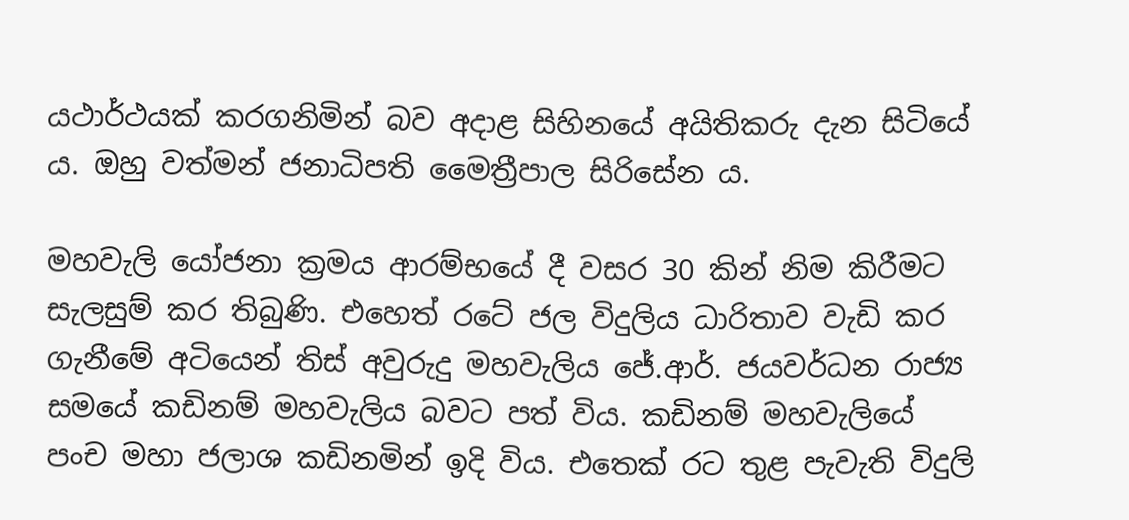යථාර්ථයක් කරගනිමින් බව අදාළ සිහිනයේ අයිතිකරු දැන සිටියේ ය. ඔහු වත්මන් ජනාධිපති මෛත්‍රීපාල සිරිසේන ය.

මහවැලි යෝජනා ක්‍රමය ආරම්භයේ දී වසර 30 කින් නිම කිරීමට සැලසුම් කර තිබුණි. එහෙත් රටේ ජල විදුලිය ධාරිතාව වැඩි කර ගැනීමේ අටියෙන් තිස් අවුරුදු මහවැලිය ජේ.ආර්. ජයවර්ධන රාජ්‍ය සමයේ කඩිනම් මහවැලිය බවට පත් විය. කඩිනම් මහවැලියේ පංච මහා ජලාශ කඩිනමින් ඉදි විය. එතෙක් රට තුළ පැවැති විදුලි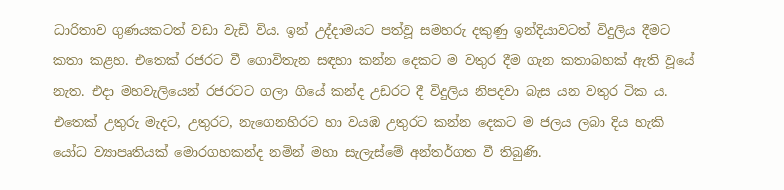ධාරිතාව ගුණයකටත් වඩා වැඩි විය. ඉන් උද්දාමයට පත්වූ සමහරු දකුණු ඉන්දියාවටත් විදුලිය දීමට කතා කළහ. එතෙක් රජරට වී ගොවිතැන සඳහා කන්න දෙකට ම වතුර දීම ගැන කතාබහක් ඇති වූයේ නැත. එදා මහවැලියෙන් රජරටට ගලා ගියේ කන්ද උඩරට දී විදුලිය නිපදවා බැස යන වතුර ටික ය. එතෙක් උතුරු මැදට, උතුරට, නැගෙනහිරට හා වයඹ උතුරට කන්න දෙකට ම ජලය ලබා දිය හැකි යෝධ ව්‍යාපෘතියක් මොරගහකන්ද නමින් මහා සැලැස්මේ අන්තර්ගත වී තිබුණි.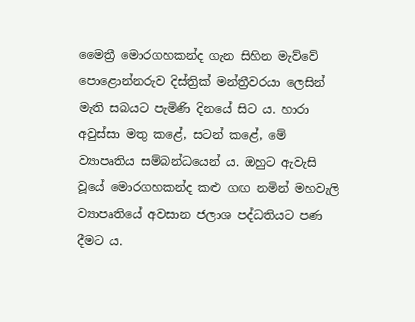මෛත්‍රී මොරගහකන්ද ගැන සිහින මැව්වේ පොළොන්නරුව දිස්ත්‍රික් මන්ත්‍රීවරයා ලෙසින් මැති සබයට පැමිණි දිනයේ සිට ය. හාරා අවුස්සා මතු කළේ, සටන් කළේ, මේ ව්‍යාපෘතිය සම්බන්ධයෙන් ය. ඔහුට ඇවැසි වූයේ මොරගහකන්ද කළු ගඟ නමින් මහවැලි ව්‍යාපෘතියේ අවසාන ජලාශ පද්ධතියට පණ දීමට ය.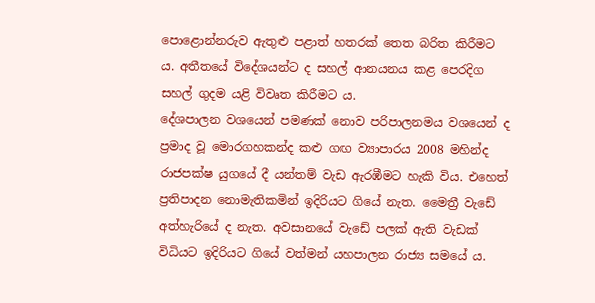පොළොන්නරුව ඇතුළු පළාත් හතරක් තෙත බරිත කිරීමට ය. අතීතයේ විදේශයන්ට ද සහල් ආනයනය කළ පෙරදිග සහල් ගුදම යළි විවෘත කිරීමට ය.
දේශපාලන වශයෙන් පමණක් නොව පරිපාලනමය වශයෙන් ද ප්‍රමාද වූ මොරගහකන්ද කළු ගඟ ව්‍යාපාරය 2008 මහින්ද රාජපක්ෂ යුගයේ දී යන්තම් වැඩ ඇරඹීමට හැකි විය. එහෙත් ප්‍රතිපාදන නොමැතිකමින් ඉදිරියට ගියේ නැත. මෛත්‍රී වැඩේ අත්හැරියේ ද නැත. අවසානයේ වැඩේ පලක් ඇති වැඩක් විධියට ඉදිරියට ගියේ වත්මන් යහපාලන රාජ්‍ය සමයේ ය.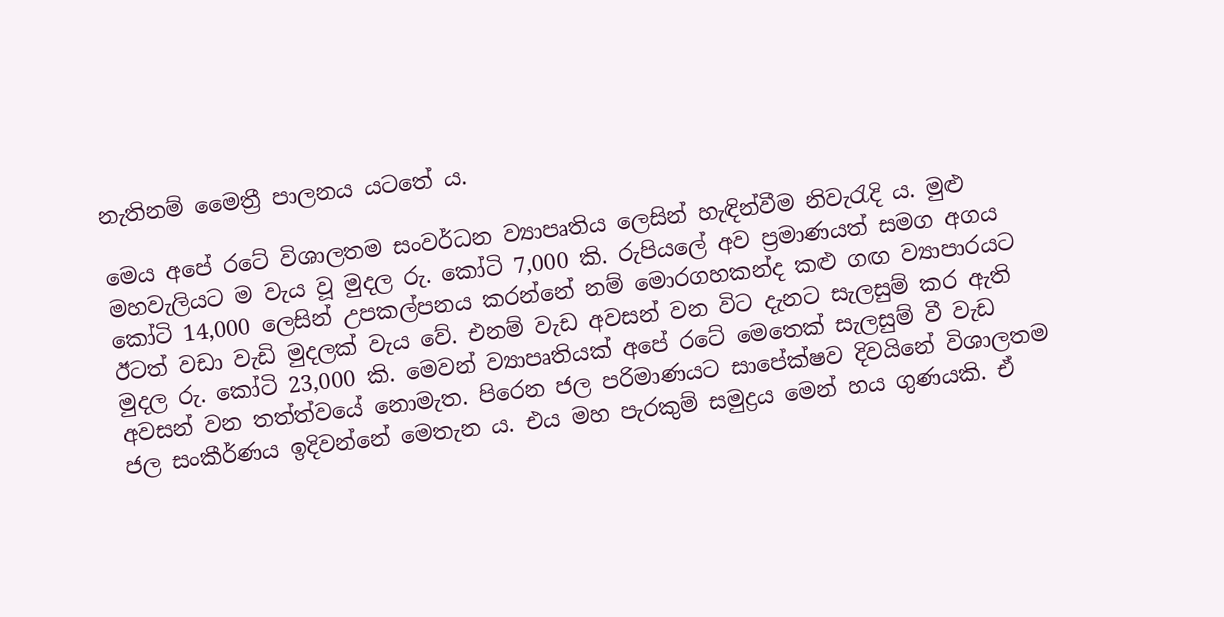නැතිනම් මෛත්‍රී පාලනය යටතේ ය.

මෙය අපේ රටේ විශාලතම සංවර්ධන ව්‍යාපෘතිය ලෙසින් හැඳින්වීම නිවැරැදි ය. මුළු මහවැලියට ම වැය වූ මුදල රු. කෝටි 7,000 කි. රුපියලේ අව ප්‍රමාණයත් සමග අගය කෝටි 14,000 ලෙසින් උපකල්පනය කරන්නේ නම් මොරගහකන්ද කළු ගඟ ව්‍යාපාරයට ඊටත් වඩා වැඩි මුදලක් වැය වේ. එනම් වැඩ අවසන් වන විට දැනට සැලසුම් කර ඇති මුදල රු. කෝටි 23,000 කි. මෙවන් ව්‍යාපෘතියක් අපේ රටේ මෙතෙක් සැලසුම් වී වැඩ අවසන් වන තත්ත්වයේ නොමැත. පිරෙන ජල පරිමාණයට සාපේක්ෂව දිවයිනේ විශාලතම ජල සංකීර්ණය ඉදිවන්නේ මෙතැන ය. එය මහ පැරකුම් සමුද්‍රය මෙන් හය ගුණයකි. ඒ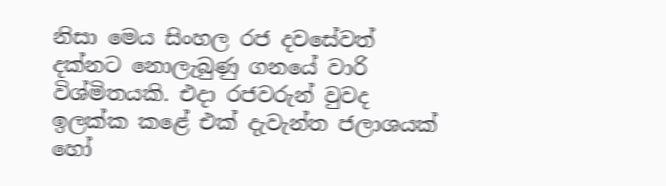නිසා මෙය සිංහල රජ දවසේවත් දක්නට නොලැබුණු ගනයේ වාරි විශ්මිතයකි. එදා රජවරුන් වුවද ඉලක්ක කළේ එක් දැවැන්ත ජලාශයක් හෝ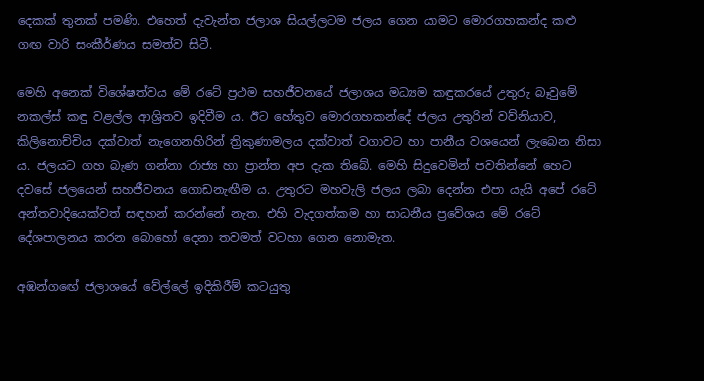දෙකක් තුනක් පමණි. එහෙත් දැවැන්ත ජලාශ සියල්ලටම ජලය ගෙන යාමට මොරගහකන්ද කළු ගඟ වාරි සංකීර්ණය සමත්ව සිටී.

මෙහි අනෙක් විශේෂත්වය මේ රටේ ප්‍රථම සහජීවනයේ ජලාශය මධ්‍යම කඳුකරයේ උතුරු බෑවුමේ නකල්ස් කඳු වළල්ල ආශ්‍රිතව ඉදිවීම ය. ඊට හේතුව මොරගහකන්දේ ජලය උතුරින් වව්නියාව, කිලිනොච්චිය දක්වාත් නැගෙනහිරින් ත්‍රිකුණාමලය දක්වාත් වගාවට හා පානීය වශයෙන් ලැබෙන නිසා ය. ජලයට ගහ බැණ ගන්නා රාජ්‍ය හා ප්‍රාන්ත අප දැක තිබේ. මෙහි සිදුවෙමින් පවතින්නේ හෙට දවසේ ජලයෙන් සහජීවනය ගොඩනැඟීම ය. උතුරට මහවැලි ජලය ලබා දෙන්න එපා යැයි අපේ රටේ අන්තවාදියෙක්වත් සඳහන් කරන්නේ නැත. එහි වැදගත්කම හා සාධනීය ප්‍රවේශය මේ රටේ දේශපාලනය කරන බොහෝ දෙනා තවමත් වටහා ගෙන නොමැත.

අඹන්ගඟේ ජලාශයේ වේල්ලේ ඉදිකිරීම් කටයුතු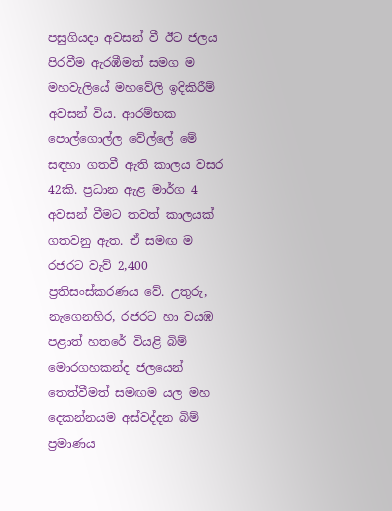පසුගියදා අවසන් වී ඊට ජලය පිරවීම ඇරඹීමත් සමග ම මහවැලියේ මහවේලි ඉදිකිරීම් අවසන් විය. ආරම්භක පොල්ගොල්ල වේල්ලේ මේ සඳහා ගතවී ඇති කාලය වසර 42කි. ප්‍රධාන ඇළ මාර්ග 4 අවසන් වීමට තවත් කාලයක් ගතවනු ඇත. ඒ සමඟ ම රජරට වැව් 2,400 ප්‍රතිසංස්කරණය වේ. උතුරු, නැගෙනහිර, රජරට හා වයඹ පළාත් හතරේ වියළි බිම් මොරගහකන්ද ජලයෙන් තෙත්වීමත් සමඟම යල මහ දෙකන්නයම අස්වද්දන බිම් ප්‍රමාණය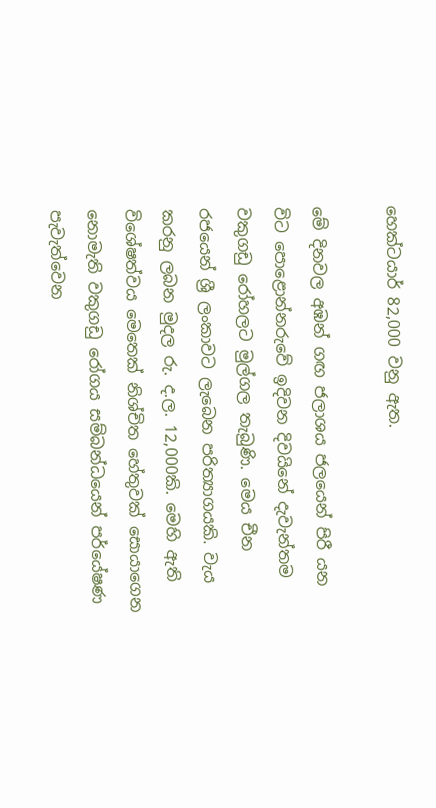හෙක්ටයාර් 82,000 වනු ඇත.

මේ දිනවල අඹන් ගඟ ජලාශය ජලයෙන් පිරී යන විට පොළොන්නරුවේ ඉදිවන දිවයිනේ දැවැන්තම වකුගඩු රෝහලට මුල්ගල තැබුණි. මෙය චීන රජයෙන් ශ්‍රී ලංකාවට ලැබෙන පරිත්‍යාගයකි. වැය කරනු ලබන මුදල රු. ද.ල. 12,000කි. මෙහි ඇති විශේෂත්වය මෙතෙක් නිශ්චිත හේතුවක් සොයාගෙන නොමැති වකුගඩු රෝගය සම්බන්ධයෙන් පර්යේෂණ පැවැත්වෙන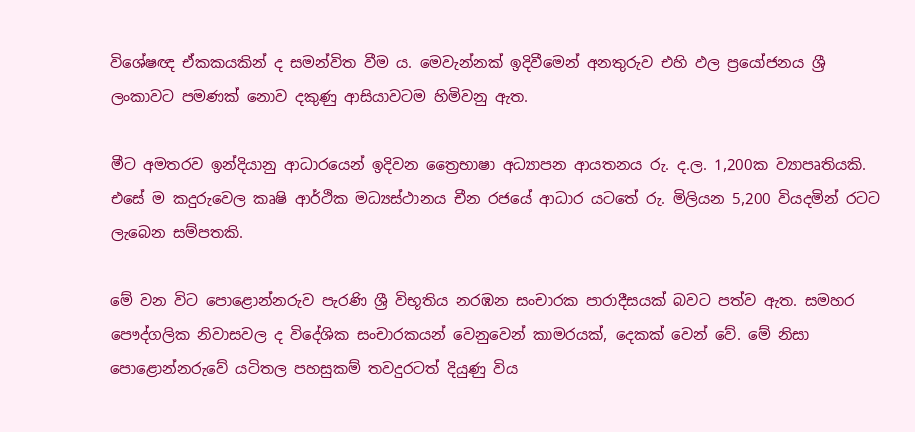විශේෂඥ ඒකකයකින් ද සමන්විත වීම ය. මෙවැන්නක් ඉදිවීමෙන් අනතුරුව එහි ඵල ප්‍රයෝජනය ශ්‍රී ලංකාවට පමණක් නොව දකුණු ආසියාවටම හිමිවනු ඇත.

මීට අමතරව ඉන්දියානු ආධාරයෙන් ඉදිවන ත්‍රෛභාෂා අධ්‍යාපන ආයතනය රු. ද.ල. 1,200ක ව්‍යාපෘතියකි. එසේ ම කදුරුවෙල කෘෂි ආර්ථික මධ්‍යස්ථානය චීන රජයේ ආධාර යටතේ රු. මිලියන 5,200 වියදමින් රටට ලැබෙන සම්පතකි.

මේ වන විට පොළොන්නරුව පැරණි ශ්‍රී විභූතිය නරඹන සංචාරක පාරාදීසයක් බවට පත්ව ඇත. සමහර පෞද්ගලික නිවාසවල ද විදේශික සංචාරකයන් වෙනුවෙන් කාමරයක්, දෙකක් වෙන් වේ. මේ නිසා පොළොන්නරුවේ යටිතල පහසුකම් තවදුරටත් දියුණු විය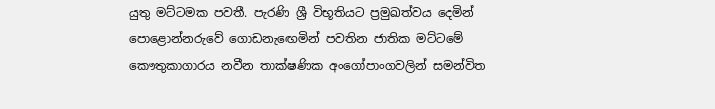යුතු මට්ටමක පවතී. පැරණි ශ්‍රී විභූතියට ප්‍රමුඛත්වය දෙමින් පොළොන්නරුවේ ගොඩනැඟෙමින් පවතින ජාතික මට්ටමේ කෞතුකාගාරය නවීන තාක්ෂණික අංගෝපාංගවලින් සමන්විත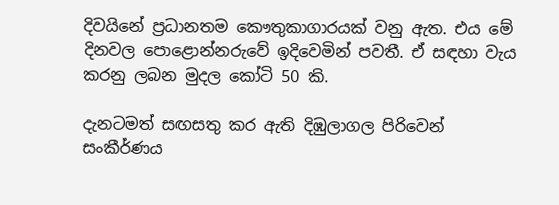දිවයිනේ ප්‍රධානතම කෞතුකාගාරයක් වනු ඇත. එය මේ දිනවල පොළොන්නරුවේ ඉදිවෙමින් පවතී. ඒ සඳහා වැය කරනු ලබන මුදල කෝටි 50 කි.

දැනටමත් සඟසතු කර ඇති දිඹුලාගල පිරිවෙන් සංකීර්ණය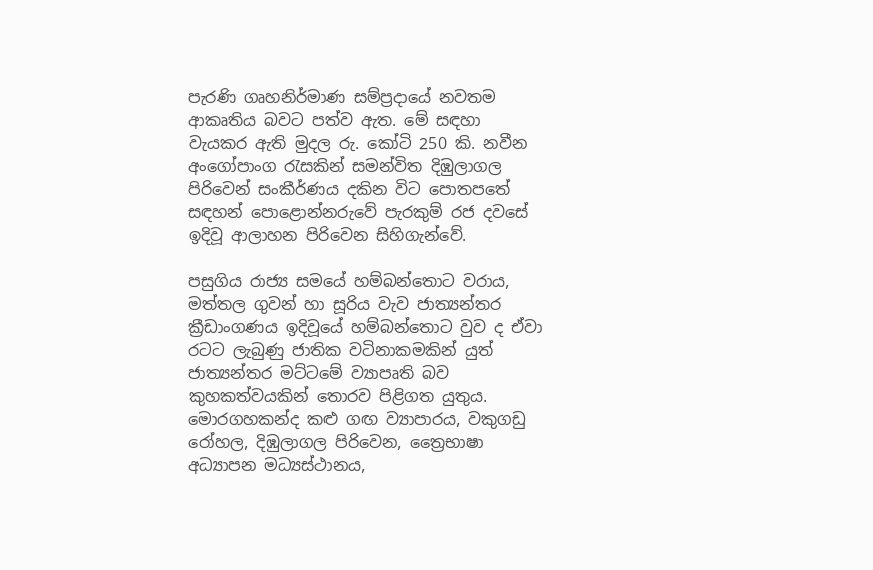පැරණි ගෘහනිර්මාණ සම්ප්‍රදායේ නවතම ආකෘතිය බවට පත්ව ඇත. මේ සඳහා වැයකර ඇති මුදල රු. කෝටි 250 කි. නවීන අංගෝපාංග රැසකින් සමන්විත දිඹුලාගල පිරිවෙන් සංකීර්ණය දකින විට පොතපතේ සඳහන් පොළොන්නරුවේ පැරකුම් රජ දවසේ ඉදිවූ ආලාහන පිරිවෙන සිහිගැන්වේ.

පසුගිය රාජ්‍ය සමයේ හම්බන්තොට වරාය, මත්තල ගුවන් හා සූරිය වැව ජාත්‍යන්තර ක්‍රීඩාංගණය ඉදිවූයේ හම්බන්තොට වුව ද ඒවා රටට ලැබුණු ජාතික වටිනාකමකින් යුත් ජාත්‍යන්තර මට්ටමේ ව්‍යාපෘති බව කුහකත්වයකින් තොරව පිළිගත යුතුය. මොරගහකන්ද කළු ගඟ ව්‍යාපාරය, වකුගඩු රෝහල, දිඹුලාගල පිරිවෙන, ත්‍රෛභාෂා අධ්‍යාපන මධ්‍යස්ථානය,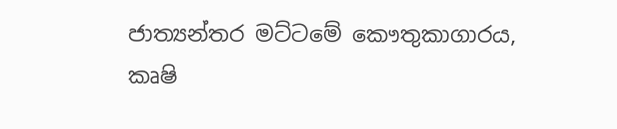ජාත්‍යන්තර මට්ටමේ කෞතුකාගාරය, කෘෂි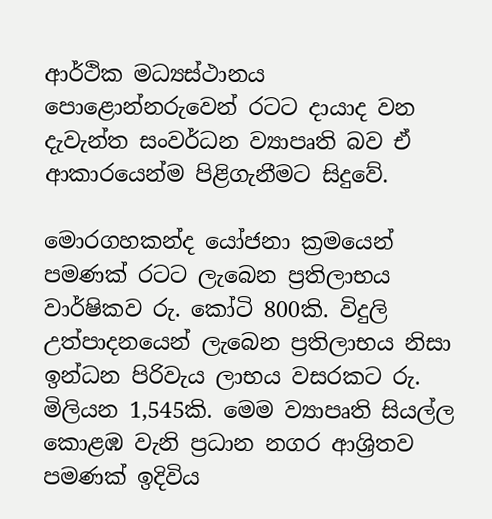ආර්ථික මධ්‍යස්ථානය පොළොන්නරුවෙන් රටට දායාද වන දැවැන්ත සංවර්ධන ව්‍යාපෘති බව ඒ ආකාරයෙන්ම පිළිගැනීමට සිදුවේ.

මොරගහකන්ද යෝජනා ක්‍රමයෙන් පමණක් රටට ලැබෙන ප්‍රතිලාභය වාර්ෂිකව රු. කෝටි 800කි. විදුලි උත්පාදනයෙන් ලැබෙන ප්‍රතිලාභය නිසා ඉන්ධන පිරිවැය ලාභය වසරකට රු. මිලියන 1,545කි. මෙම ව්‍යාපෘති සියල්ල කොළඹ වැනි ප්‍රධාන නගර ආශ්‍රිතව පමණක් ඉදිවිය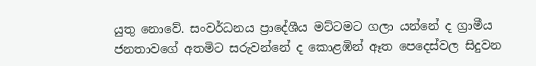යුතු නොවේ. සංවර්ධනය ප්‍රාදේශීය මට්ටමට ගලා යන්නේ ද ග්‍රාමීය ජනතාවගේ අතමිට සරුවන්නේ ද කොළඹින් ඈත පෙදෙස්වල සිදුවන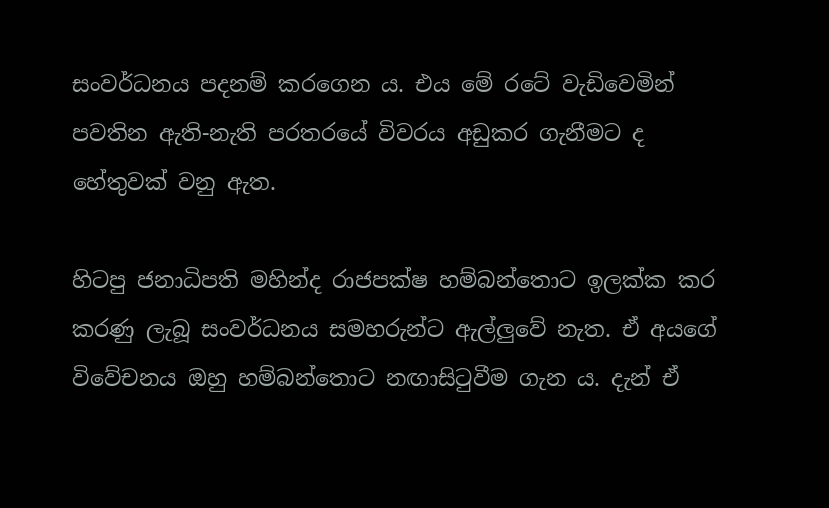සංවර්ධනය පදනම් කරගෙන ය. එය මේ රටේ වැඩිවෙමින් පවතින ඇති-නැති පරතරයේ විවරය අඩුකර ගැනීමට ද හේතුවක් වනු ඇත.

හිටපු ජනාධිපති මහින්ද රාජපක්ෂ හම්බන්තොට ඉලක්ක කර කරණු ලැබූ සංවර්ධනය සමහරුන්ට ඇල්ලුවේ නැත. ඒ අයගේ විවේචනය ඔහු හම්බන්තොට නඟාසිටුවීම ගැන ය. දැන් ඒ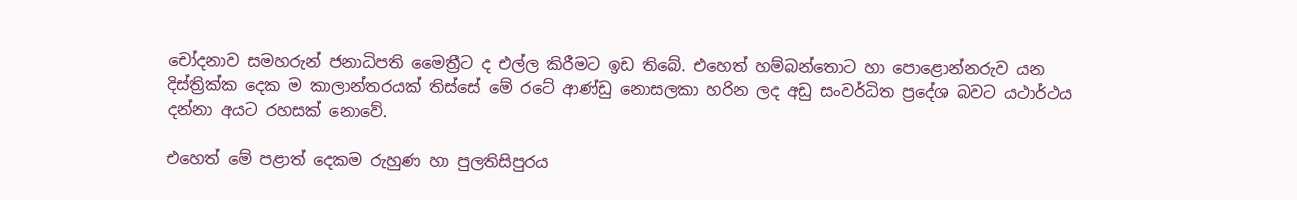චෝදනාව සමහරුන් ජනාධිපති මෛත්‍රීට ද එල්ල කිරීමට ඉඩ තිබේ. එහෙත් හම්බන්තොට හා පොළොන්නරුව යන දිස්ත්‍රික්ක දෙක ම කාලාන්තරයක් තිස්සේ මේ රටේ ආණ්ඩු නොසලකා හරින ලද අඩු සංවර්ධිත ප්‍රදේශ බවට යථාර්ථය දන්නා අයට රහසක් නොවේ.

එහෙත් මේ පළාත් දෙකම රුහුණ හා පුලතිසිපුරය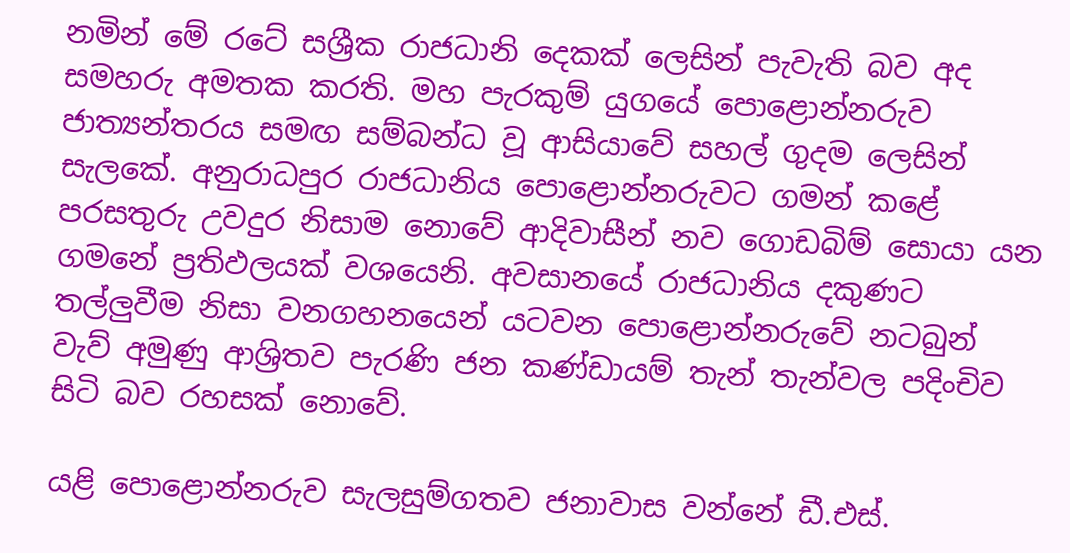නමින් මේ රටේ සශ්‍රීක රාජධානි දෙකක් ලෙසින් පැවැති බව අද සමහරු අමතක කරති. මහ පැරකුම් යුගයේ පොළොන්නරුව ජාත්‍යන්තරය සමඟ සම්බන්ධ වූ ආසියාවේ සහල් ගුදම ලෙසින් සැලකේ. අනුරාධපුර රාජධානිය පොළොන්නරුවට ගමන් කළේ පරසතුරු උවදුර නිසාම නොවේ ආදිවාසීන් නව ගොඩබිම් සොයා යන ගමනේ ප්‍රතිඵලයක් වශයෙනි. අවසානයේ රාජධානිය දකුණට තල්ලුවීම නිසා වනගහනයෙන් යටවන පොළොන්නරුවේ නටබුන් වැව් අමුණු ආශ්‍රිතව පැරණි ජන කණ්ඩායම් තැන් තැන්වල පදිංචිව සිටි බව රහසක් නොවේ.

යළි පොළොන්නරුව සැලසුම්ගතව ජනාවාස වන්නේ ඩී.එස්.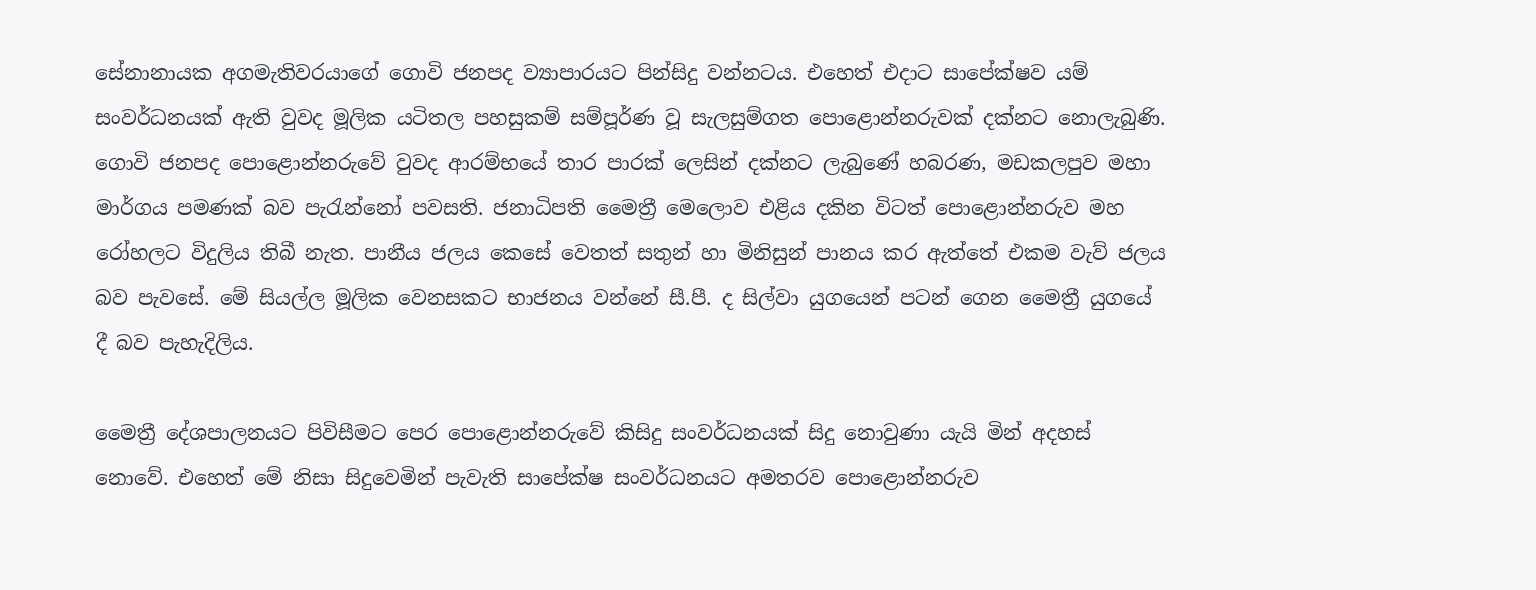සේනානායක අගමැතිවරයාගේ ගොවි ජනපද ව්‍යාපාරයට පින්සිදු වන්නටය. එහෙත් එදාට සාපේක්ෂව යම් සංවර්ධනයක් ඇති වුවද මූලික යටිතල පහසුකම් සම්පූර්ණ වූ සැලසුම්ගත පොළොන්නරුවක් දක්නට නොලැබුණි. ගොවි ජනපද පොළොන්නරුවේ වුවද ආරම්භයේ තාර පාරක් ලෙසින් දක්නට ලැබුණේ හබරණ, මඩකලපුව මහා මාර්ගය පමණක් බව පැරැන්නෝ පවසති. ජනාධිපති මෛත්‍රී මෙලොව එළිය දකින විටත් පොළොන්නරුව මහ රෝහලට විදුලිය තිබී නැත. පානීය ජලය කෙසේ වෙතත් සතුන් හා මිනිසුන් පානය කර ඇත්තේ එකම වැව් ජලය බව පැවසේ. මේ සියල්ල මූලික වෙනසකට භාජනය වන්නේ සී.පී. ද සිල්වා යුගයෙන් පටන් ගෙන මෛත්‍රී යුගයේ දී බව පැහැදිලිය.

මෛත්‍රී දේශපාලනයට පිවිසීමට පෙර පොළොන්නරුවේ කිසිදු සංවර්ධනයක් සිදු නොවුණා යැයි මින් අදහස් නොවේ. එහෙත් මේ නිසා සිදුවෙමින් පැවැති සාපේක්ෂ සංවර්ධනයට අමතරව පොළොන්නරුව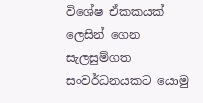විශේෂ ඒකකයක් ලෙසින් ගෙන සැලසුම්ගත සංවර්ධනයකට යොමු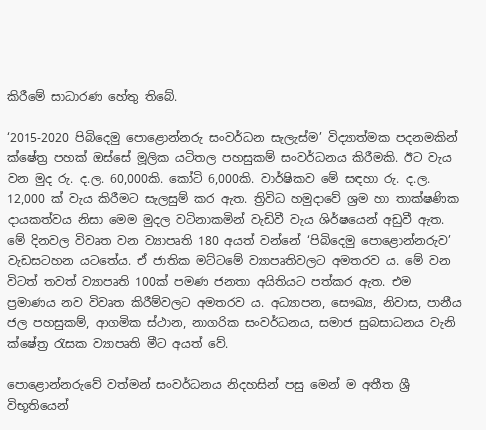කිරීමේ සාධාරණ හේතු තිබේ.

‘2015-2020 පිබිදෙමු පොළොන්නරු සංවර්ධන සැලැස්ම’ විද්‍යාත්මක පදනමකින් ක්ෂේත්‍ර පහක් ඔස්සේ මූලික යටිතල පහසුකම් සංවර්ධනය කිරීමකි. ඊට වැය වන මුද රු. ද.ල. 60,000කි. කෝටි 6,000කි. වාර්ෂිකව මේ සඳහා රු. ද.ල. 12,000 ක් වැය කිරීමට සැලසුම් කර ඇත. ත්‍රිවිධ හමුදාවේ ශ්‍රම හා තාක්ෂණික දායකත්වය නිසා මෙම මුදල වටිනාකමින් වැඩිවී වැය ශිර්ෂයෙන් අඩුවී ඇත. මේ දිනවල විවෘත වන ව්‍යාපෘති 180 අයත් වන්නේ ‘පිබිදෙමු පොළොන්නරුව’ වැඩසටහන යටතේය. ඒ ජාතික මට්ටමේ ව්‍යාපෘතිවලට අමතරව ය. මේ වන විටත් තවත් ව්‍යාපෘති 100ක් පමණ ජනතා අයිතියට පත්කර ඇත. එම ප්‍රමාණය නව විවෘත කිරීම්වලට අමතරව ය. අධ්‍යාපන, සෞඛ්‍ය, නිවාස, පානීය ජල පහසුකම්, ආගමික ස්ථාන, නාගරික සංවර්ධනය, සමාජ සුබසාධනය වැනි ක්ෂේත්‍ර රැසක ව්‍යාපෘති මීට අයත් වේ.

පොළොන්නරුවේ වත්මන් සංවර්ධනය නිදහසින් පසු මෙන් ම අතීත ශ්‍රී විභූතියෙන්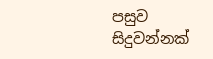පසුව සිදුවන්නක්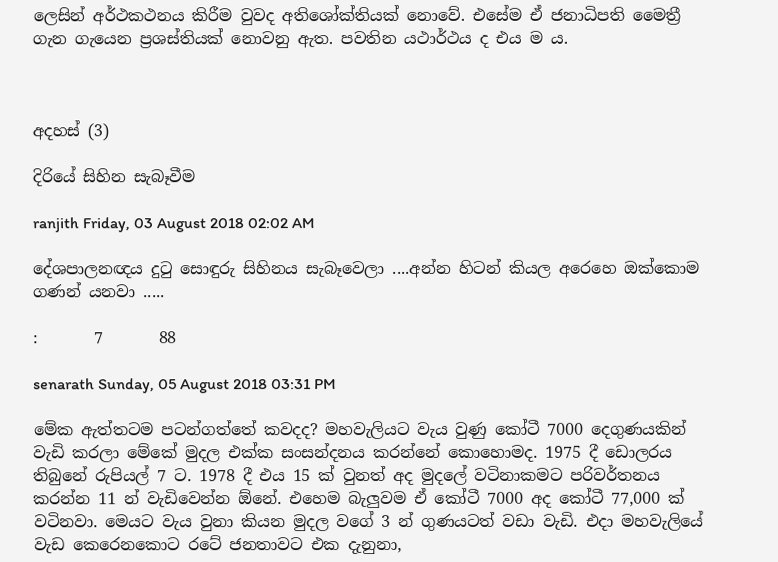ලෙසින් අර්ථකථනය කිරීම වුවද අතිශෝක්තියක් නොවේ. එසේම ඒ ජනාධිපති මෛත්‍රී ගැන ගැයෙන ප්‍රශස්තියක් නොවනු ඇත. පවතින යථාර්ථය ද එය ම ය.



අදහස් (3)

දිරියේ සිහින සැබෑවීම

ranjith Friday, 03 August 2018 02:02 AM

දේශපාලනඥය දුටු සොඳුරු සිහිනය සැබෑවෙලා ....අන්න හිටන් කියල අරෙහෙ ඔක්කොම ගණන් යනවා .....

:       7       88

senarath Sunday, 05 August 2018 03:31 PM

මේක ඇත්තටම පටන්ගත්තේ කවදද? මහවැලියට වැය වුණු කෝටී 7000 දෙගුණයකින් වැඩි කරලා මේකේ මුදල එක්ක සංසන්දනය කරන්නේ කොහොමද. 1975 දී ඩොලරය තිබුනේ රුපියල් 7 ට. 1978 දී එය 15 ක් වුනත් අද මුදලේ වටිනාකමට පරිවර්තනය කරන්න 11 න් වැඩිවෙන්න ඕනේ. එහෙම බැලුවම ඒ කෝටී 7000 අද කෝටී 77,000 ක් වටිනවා. මෙයට වැය වුනා කියන මුදල වගේ 3 න් ගුණයටත් වඩා වැඩි. එදා මහවැලියේ වැඩ කෙරෙනකොට රටේ ජනතාවට එක දැනුනා,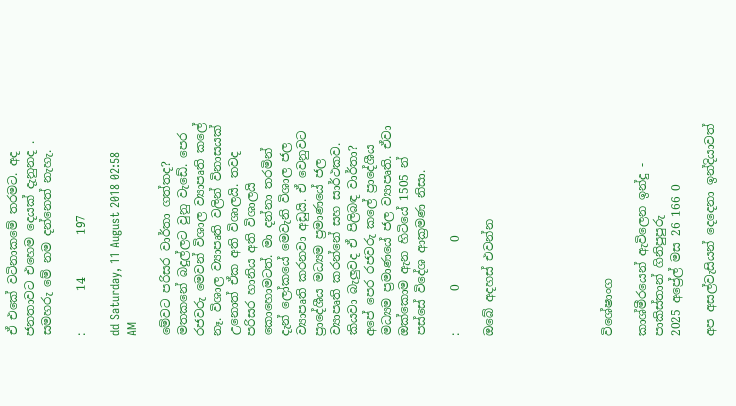ඒ එකේ වටිනාකමේ තරමට. අද ජනතාවට එහෙම දෙයක් දැනුනද . සමහරු මේ නම දන්නෙත් නැහැ.

:       14       197

dd Saturday, 11 August 2018 02:58 AM

මේවට පරිසර වාර්තා ගත්තද? මතකනේ බදුල්ලට වුනු වැඩේ. පෙර රජවරු මෙවන් විශාල ව්‍යාපෘති කලේ නෑ. විශාල ව්‍යාපෘති වලින් විනාසයක් උනොත් ඒක අති විශාලයි. තවද පරිසර හානිය අති විශාලයි කොහොමටත්. මා දන්නා තරමින් දැන් ලෝකයේ මෙවැනි විශාල ජල ව්‍යාපෘති කරනවා අඩුයි. ඒ වෙනුවට ප්‍රාදේශීය මධ්‍යම ප්‍රමාණයේ ජල ව්‍යාපෘති කරන්නේ සහ සාර්ථකව. කියවා බැලුවද ඒ පිලිබඳ වාර්තා? අපේ පෙර රජවරු කලේ ප්‍රාදේශීය මධ්‍යම ප්‍රමාණයේ ජල ව්‍යාපෘති. ඒවා ඔක්කොම ඇන හිටියේ 1505 න් පස්සේ විදේශ ආක්‍රමණ නිසා.

:       0       0

ඔබේ අදහස් එවන්න






විශේෂාංග

කාශ්මීරයෙන් ඇවිලෙන ඉන්දු - පාකිස්තාන් ගිනිපුපුරු
2025 අප්‍රේල් මස 26 166 0

අප අසල්වැසියන් දෙදෙනා ඉන්දියාවත්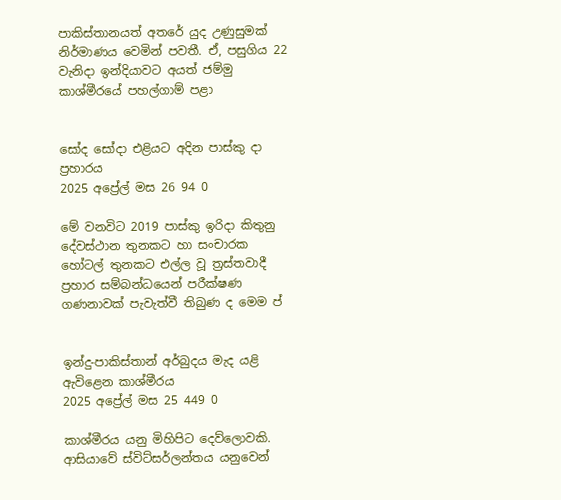පාකිස්තානයත් අතරේ යුද උණුසුමක් නිර්මාණය වෙමින් පවතී. ඒ, පසුගිය 22 වැනිදා ඉන්දියාවට අයත් ජම්මු කාශ්මීරයේ පහල්ගාම් පළා


සෝද සෝදා එළියට අදින පාස්කු දා ප්‍රහාරය
2025 අප්‍රේල් මස 26 94 0

මේ වනවිට 2019 පාස්කු ඉරිදා කිතුනු දේවස්ථාන තුනකට හා සංචාරක හෝටල් තුනකට එල්ල වූ ත්‍රස්තවාදී ප්‍රහාර සම්බන්ධයෙන් පරීක්ෂණ ගණනාවක් පැවැත්වී තිබුණ ද මෙම ප්‍


ඉන්දු-පාකිස්තාන් අර්බුදය මැද යළි ඇවිළෙන කාශ්මීරය
2025 අප්‍රේල් මස 25 449 0

කාශ්මීරය යනු මිහිපිට දෙව්ලොවකි. ආසියාවේ ස්විට්සර්ලන්තය යනුවෙන්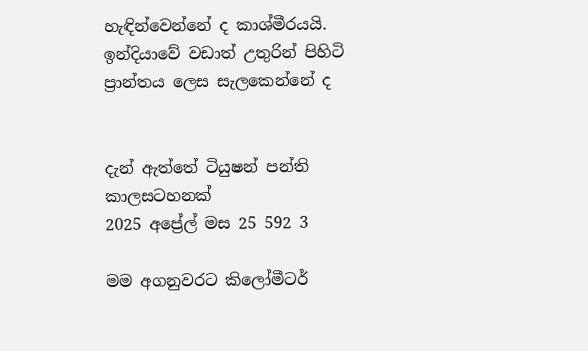හැඳින්වෙන්නේ ද කාශ්මීරයයි. ඉන්දියාවේ වඩාත් උතුරින් පිහිටි ප්‍රාන්තය ලෙස සැලකෙන්නේ ද


දැන් ඇත්තේ ටියුෂන් පන්ති කාලසටහනක්
2025 අප්‍රේල් මස 25 592 3

මම අගනුවරට කිලෝමීටර්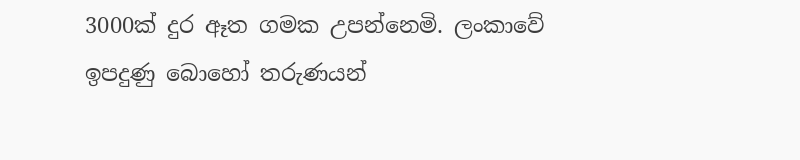3000ක් දුර ඈත ගමක උපන්නෙමි. ලංකාවේ ඉපදුණු බොහෝ තරුණයන්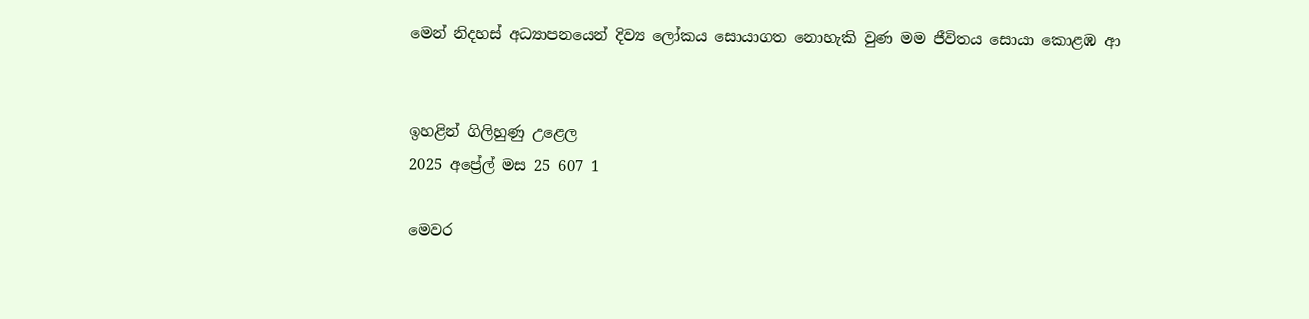මෙන් නිදහස් අධ්‍යාපනයෙන් දිව්‍ය ලෝකය සොයාගත නොහැකි වුණ මම ජීවිතය සොයා කොළඹ ආ


ඉහළින් ගිලිහුණු උළෙල
2025 අප්‍රේල් මස 25 607 1

මෙවර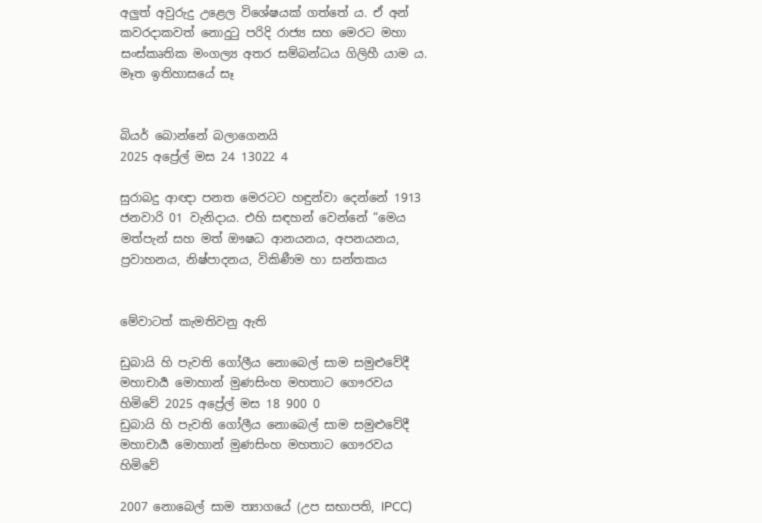අලු‍ත් අවුරුදු උළෙල විශේෂයක් ගත්තේ ය. ඒ අන් කවරදාකවත් නොදුටු පරිදි රාජ්‍ය සහ මෙරට මහා සංස්කෘතික මංගල්‍ය අතර සම්බන්ධය ගිලිහී යාම ය. මෑත ඉතිහාසයේ සෑ


බියර් බොන්නේ බලාගෙනයි
2025 අප්‍රේල් මස 24 13022 4

සුරාබදු ආඥා පනත මෙරටට හඳුන්වා දෙන්නේ 1913 ජනවාරි 01 වැනිදාය. එහි සඳහන් වෙන්නේ “මෙය මත්පැන් සහ මත් ඖෂධ ආනයනය, අපනයනය, ප්‍රවාහනය, නිෂ්පාදනය, විකිණීම හා සන්තකය


මේවාටත් කැමතිවනු ඇති

ඩුබායි හි පැවති ගෝලීය නොබෙල් සාම සමුළුවේදී මහාචාර්‍ය මොහාන් මුණසිංහ මහතාට ගෞරවය හිමිවේ 2025 අප්‍රේල් මස 18 900 0
ඩුබායි හි පැවති ගෝලීය නොබෙල් සාම සමුළුවේදී මහාචාර්‍ය මොහාන් මුණසිංහ මහතාට ගෞරවය හිමිවේ

2007 නොබෙල් සාම ත්‍යාගයේ (උප සභාපති, IPCC)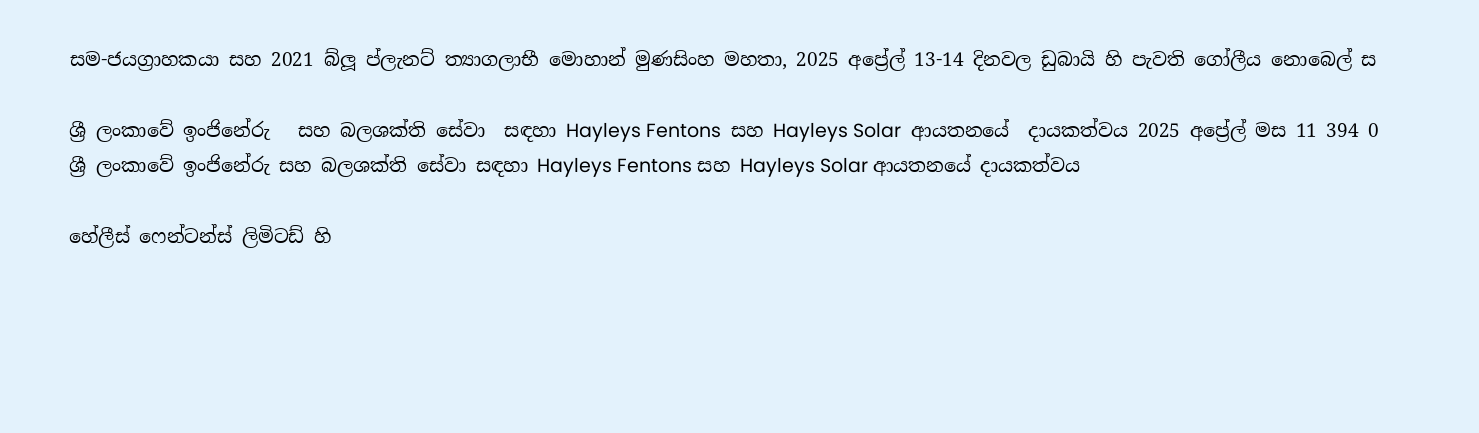සම-ජයග්‍රාහකයා සහ 2021 බ්ලූ ප්ලැනට් ත්‍යාගලාභී මොහාන් මුණසිංහ මහතා, 2025 අප්‍රේල් 13-14 දිනවල ඩුබායි හි පැවති ගෝලීය නොබෙල් ස

ශ්‍රී ලංකාවේ ඉංජිනේරු   සහ බලශක්ති සේවා  සඳහා Hayleys Fentons  සහ Hayleys Solar  ආයතනයේ  දායකත්වය 2025 අප්‍රේල් මස 11 394 0
ශ්‍රී ලංකාවේ ඉංජිනේරු සහ බලශක්ති සේවා සඳහා Hayleys Fentons සහ Hayleys Solar ආයතනයේ දායකත්වය

හේලීස් ෆෙන්ටන්ස් ලිමිටඩ් හි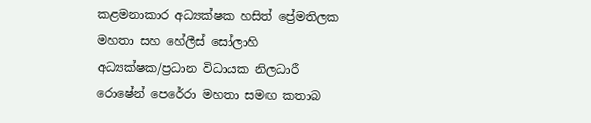කළමනාකාර අධ්‍යක්ෂක හසිත් ප්‍රේමතිලක මහතා සහ හේලීස් සෝලාහි අධ්‍යක්ෂක/ප්‍රධාන විධායක නිලධාරී රොෂේන් පෙරේරා මහතා සමඟ කතාබ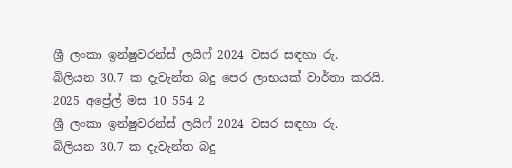ශ්‍රී ලංකා ඉන්ෂුවරන්ස් ලයිෆ් 2024 වසර සඳහා රු. බිලියන 30.7 ක දැවැන්ත බදු පෙර ලාභයක් වාර්තා කරයි. 2025 අප්‍රේල් මස 10 554 2
ශ්‍රී ලංකා ඉන්ෂුවරන්ස් ලයිෆ් 2024 වසර සඳහා රු. බිලියන 30.7 ක දැවැන්ත බදු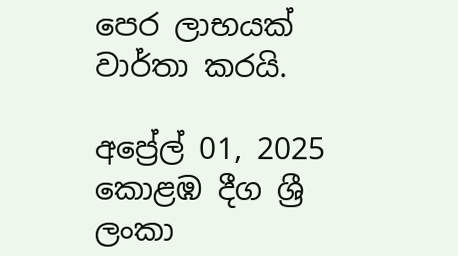පෙර ලාභයක් වාර්තා කරයි.

අප්‍රේල් 01, 2025 කොළඹ දීග ශ්‍රී ලංකා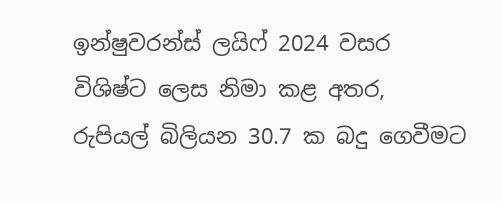ඉන්ෂුවරන්ස් ලයිෆ් 2024 වසර විශිෂ්ට ලෙස නිමා කළ අතර, රුපියල් බිලියන 30.7 ක බදු ගෙවීමට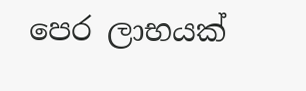පෙර ලාභයක්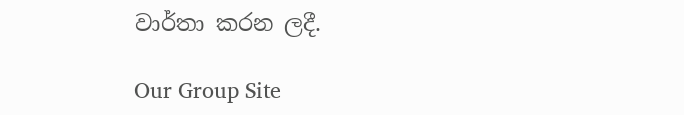වාර්තා කරන ලදී.

Our Group Site